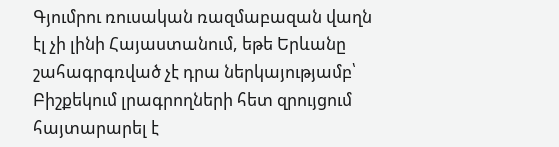Գյումրու ռուսական ռազմաբազան վաղն էլ չի լինի Հայաստանում, եթե Երևանը շահագրգռված չէ դրա ներկայությամբ՝ Բիշքեկում լրագրողների հետ զրույցում հայտարարել է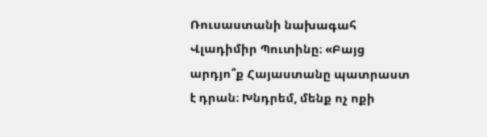Ռուսաստանի նախագահ Վլադիմիր Պուտինը։ «Բայց արդյո՞ք Հայաստանը պատրաստ է դրան։ Խնդրեմ, մենք ոչ ոքի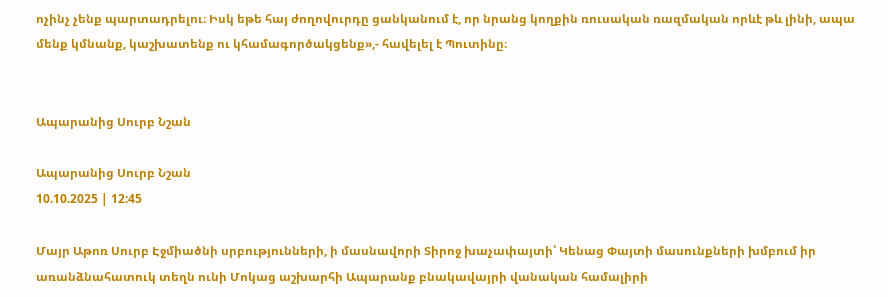ոչինչ չենք պարտադրելու։ Իսկ եթե հայ ժողովուրդը ցանկանում է, որ նրանց կողքին ռուսական ռազմական որևէ թև լինի, ապա մենք կմնանք, կաշխատենք ու կհամագործակցենք»,- հավելել է Պուտինը։


Ապարանից Սուրբ Նշան

Ապարանից Սուրբ Նշան
10.10.2025 | 12:45

Մայր Աթոռ Սուրբ Էջմիածնի սրբությունների, ի մասնավորի Տիրոջ խաչափայտի՝ Կենաց Փայտի մասունքների խմբում իր առանձնահատուկ տեղն ունի Մոկաց աշխարհի Ապարանք բնակավայրի վանական համալիրի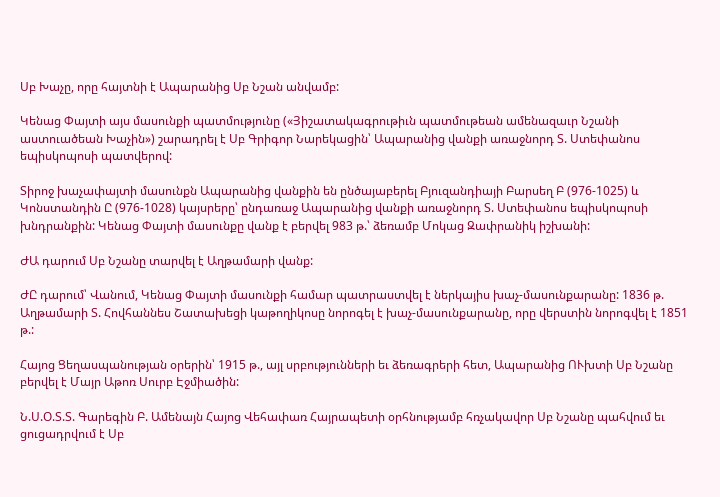Սբ Խաչը, որը հայտնի է Ապարանից Սբ Նշան անվամբ:

Կենաց Փայտի այս մասունքի պատմությունը («Յիշատակագրութիւն պատմութեան ամենազաւր Նշանի աստուածեան Խաչին») շարադրել է Սբ Գրիգոր Նարեկացին՝ Ապարանից վանքի առաջնորդ Տ. Ստեփանոս եպիսկոպոսի պատվերով:

Տիրոջ խաչափայտի մասունքն Ապարանից վանքին են ընծայաբերել Բյուզանդիայի Բարսեղ Բ (976-1025) և Կոնստանդին Ը (976-1028) կայսրերը՝ ընդառաջ Ապարանից վանքի առաջնորդ Տ. Ստեփանոս եպիսկոպոսի խնդրանքին: Կենաց Փայտի մասունքը վանք է բերվել 983 թ.՝ ձեռամբ Մոկաց Զափրանիկ իշխանի:

ԺԱ դարում Սբ Նշանը տարվել է Աղթամարի վանք:

ԺԸ դարում՝ Վանում, Կենաց Փայտի մասունքի համար պատրաստվել է ներկայիս խաչ-մասունքարանը: 1836 թ. Աղթամարի Տ. Հովհաննես Շատախեցի կաթողիկոսը նորոգել է խաչ-մասունքարանը, որը վերստին նորոգվել է 1851 թ.:

Հայոց Ցեղասպանության օրերին՝ 1915 թ., այլ սրբությունների եւ ձեռագրերի հետ, Ապարանից ՈՒխտի Սբ Նշանը բերվել է Մայր Աթոռ Սուրբ Էջմիածին:

Ն.Ս.Օ.Տ.Տ. Գարեգին Բ. Ամենայն Հայոց Վեհափառ Հայրապետի օրհնությամբ հռչակավոր Սբ Նշանը պահվում եւ ցուցադրվում է Սբ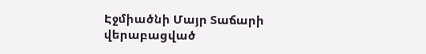Էջմիածնի Մայր Տաճարի վերաբացված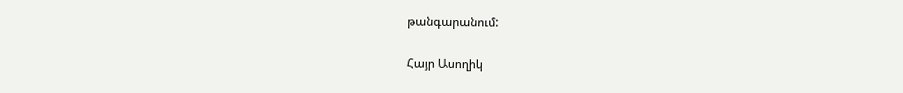թանգարանում:

Հայր Ասողիկ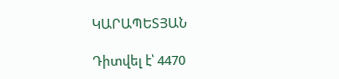ԿԱՐԱՊԵՏՅԱՆ

Դիտվել է՝ 4470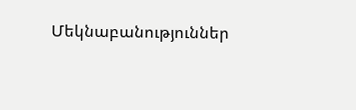Մեկնաբանություններ